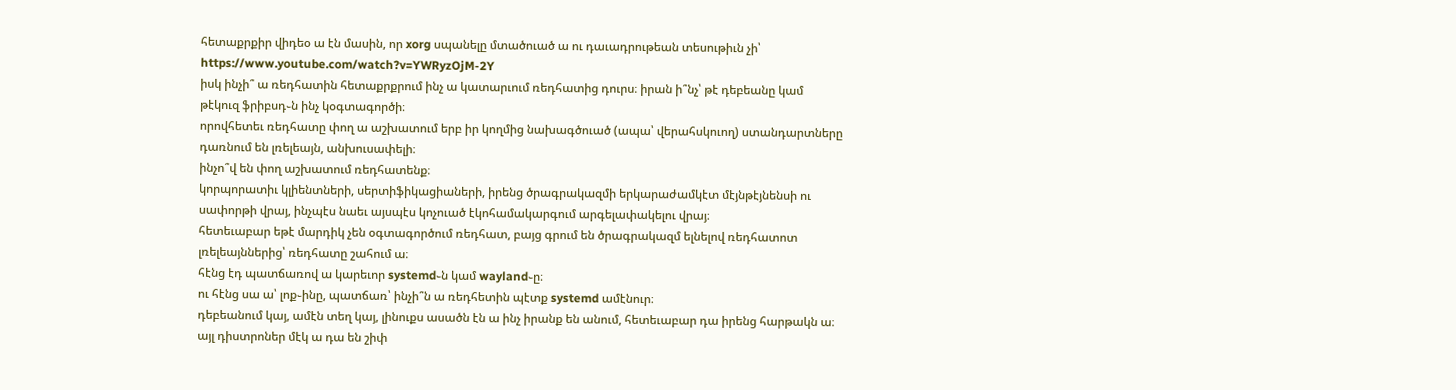հետաքրքիր վիդեօ ա էն մասին, որ xorg սպանելը մտածուած ա ու դաւադրութեան տեսութիւն չի՝
https://www.youtube.com/watch?v=YWRyzOjM-2Y
իսկ ինչի՞ ա ռեդհատին հետաքրքրում ինչ ա կատարւում ռեդհատից դուրս։ իրան ի՞նչ՝ թէ դեբեանը կամ թէկուզ ֆրիբսդ֊ն ինչ կօգտագործի։
որովհետեւ ռեդհատը փող ա աշխատում երբ իր կողմից նախագծուած (ապա՝ վերահսկուող) ստանդարտները դառնում են լռելեայն, անխուսափելի։
ինչո՞վ են փող աշխատում ռեդհատենք։
կորպորատիւ կլիենտների, սերտիֆիկացիաների, իրենց ծրագրակազմի երկարաժամկէտ մէյնթէյնենսի ու սափորթի վրայ, ինչպէս նաեւ այսպէս կոչուած էկոհամակարգում արգելափակելու վրայ։
հետեւաբար եթէ մարդիկ չեն օգտագործում ռեդհատ, բայց գրում են ծրագրակազմ ելնելով ռեդհատոտ լռելեայններից՝ ռեդհատը շահում ա։
հէնց էդ պատճառով ա կարեւոր systemd֊ն կամ wayland֊ը։
ու հէնց սա ա՝ լոք֊ինը, պատճառ՝ ինչի՞ն ա ռեդհետին պէտք systemd ամէնուր։
դեբեանում կայ, ամէն տեղ կայ, լինուքս ասածն էն ա ինչ իրանք են անում, հետեւաբար դա իրենց հարթակն ա։ այլ դիստրոներ մէկ ա դա են շիփ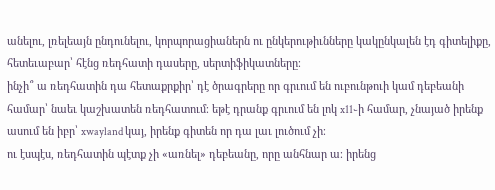անելու, լռելեայն ընդունելու, կորպորացիաներն ու ընկերութիւնները կակընկալեն էդ գիտելիքը, հետեւաբար՝ հէնց ռեդհատի դասերը, սերտիֆիկատները։
ինչի՞ ա ռեդհատին դա հետաքրքիր՝ դէ ծրագրերը որ գրւում են ուբունթուի կամ դեբեանի համար՝ նաեւ կաշխատեն ռեդհատում։ եթէ դրանք գրւում են լոկ x11֊ի համար, չնայած իրենք ասում են իբր՝ xwayland կայ, իրենք գիտեն որ դա լաւ լուծում չի։
ու էսպէս, ռեդհատին պէտք չի «առնել» դեբեանը, որը անհնար ա։ իրենց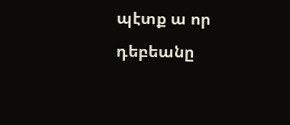պէտք ա որ դեբեանը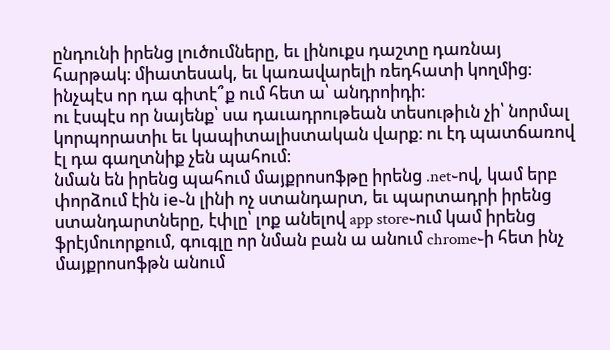ընդունի իրենց լուծումները, եւ լինուքս դաշտը դառնայ հարթակ։ միատեսակ, եւ կառավարելի ռեդհատի կողմից։
ինչպէս որ դա գիտէ՞ք ում հետ ա՝ անդրոիդի։
ու էսպէս որ նայենք՝ սա դաւադրութեան տեսութիւն չի՝ նորմալ կորպորատիւ եւ կապիտալիստական վարք։ ու էդ պատճառով էլ դա գաղտնիք չեն պահում։
նման են իրենց պահում մայքրոսոֆթը իրենց .net֊ով, կամ երբ փորձում էին ie֊ն լինի ոչ ստանդարտ, եւ պարտադրի իրենց ստանդարտները, էփլը՝ լոք անելով app store֊ում կամ իրենց ֆրէյմուորքում, գուգլը որ նման բան ա անում chrome֊ի հետ ինչ մայքրոսոֆթն անում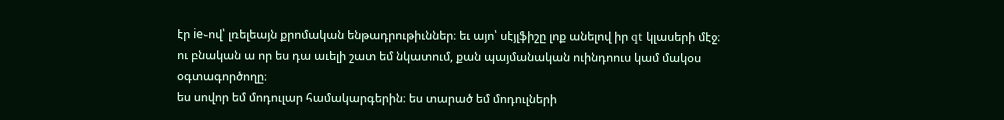էր ie֊ով՝ լռելեայն քրոմական ենթադրութիւններ։ եւ այո՝ սէյլֆիշը լոք անելով իր qt կլասերի մէջ։
ու բնական ա որ ես դա աւելի շատ եմ նկատում, քան պայմանական ուինդոուս կամ մակօս օգտագործողը։
ես սովոր եմ մոդուլար համակարգերին։ ես տարած եմ մոդուլների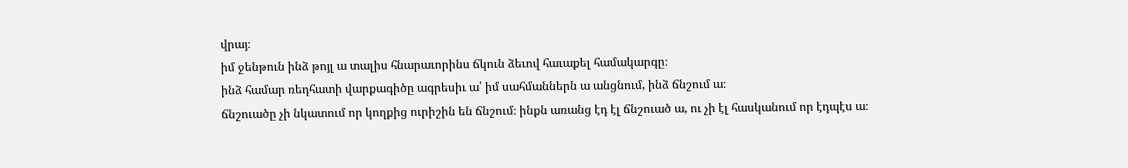վրայ։
իմ ջենթուն ինձ թոյլ ա տալիս հնարաւորինս ճկուն ձեւով հաւաքել համակարգը։
ինձ համար ռեդհատի վարքագիծը ագրեսիւ ա՝ իմ սահմաններն ա անցնում, ինձ ճնշում ա։
ճնշուածը չի նկատում որ կողքից ուրիշին են ճնշում։ ինքն առանց էդ էլ ճնշուած ա, ու չի էլ հասկանում որ էդպէս ա։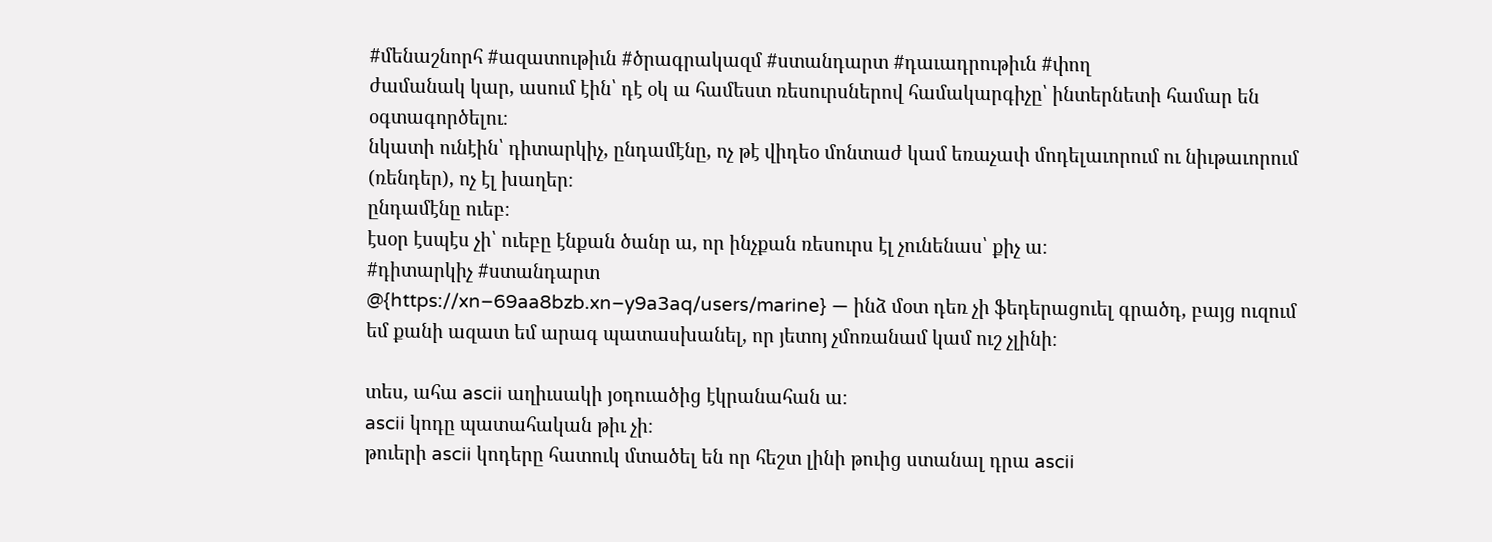#մենաշնորհ #ազատութիւն #ծրագրակազմ #ստանդարտ #դաւադրութիւն #փող
ժամանակ կար, ասում էին՝ դէ օկ ա համեստ ռեսուրսներով համակարգիչը՝ ինտերնետի համար են օգտագործելու։
նկատի ունէին՝ դիտարկիչ, ընդամէնը, ոչ թէ վիդեօ մոնտաժ կամ եռաչափ մոդելաւորում ու նիւթաւորում (ռենդեր), ոչ էլ խաղեր։
ընդամէնը ուեբ։
էսօր էսպէս չի՝ ուեբը էնքան ծանր ա, որ ինչքան ռեսուրս էլ չունենաս՝ քիչ ա։
#դիտարկիչ #ստանդարտ
@{https://xn–69aa8bzb.xn–y9a3aq/users/marine} — ինձ մօտ դեռ չի ֆեդերացուել գրածդ, բայց ուզում եմ քանի ազատ եմ արագ պատասխանել, որ յետոյ չմոռանամ կամ ուշ չլինի։

տես, ահա ascii աղիւսակի յօդուածից էկրանահան ա։
ascii կոդը պատահական թիւ չի։
թուերի ascii կոդերը հատուկ մտածել են որ հեշտ լինի թուից ստանալ դրա ascii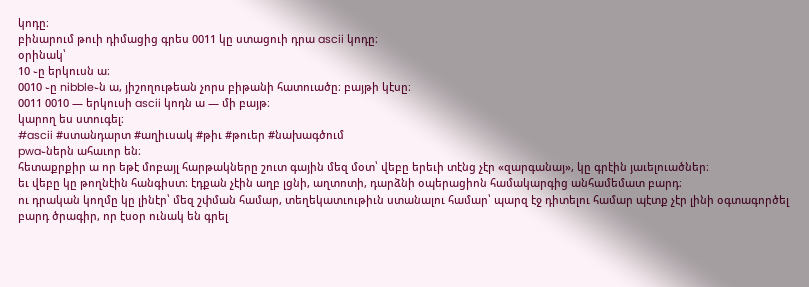կոդը։
բինարում թուի դիմացից գրես 0011 կը ստացուի դրա ascii կոդը։
օրինակ՝
10 ֊ը երկուսն ա։
0010 ֊ը nibble֊ն ա, յիշողութեան չորս բիթանի հատուածը։ բայթի կէսը։
0011 0010 — երկուսի ascii կոդն ա — մի բայթ։
կարող ես ստուգել։
#ascii #ստանդարտ #աղիւսակ #թիւ #թուեր #նախագծում
pwa֊ներն ահաւոր են։
հետաքրքիր ա որ եթէ մոբայլ հարթակները շուտ գային մեզ մօտ՝ վեբը երեւի տէնց չէր «զարգանայ», կը գրէին յաւելուածներ։
եւ վեբը կը թողնէին հանգիստ։ էդքան չէին աղբ լցնի, աղտոտի, դարձնի օպերացիոն համակարգից անհամեմատ բարդ։
ու դրական կողմը կը լինէր՝ մեզ շփման համար, տեղեկատւութիւն ստանալու համար՝ պարզ էջ դիտելու համար պէտք չէր լինի օգտագործել բարդ ծրագիր, որ էսօր ունակ են գրել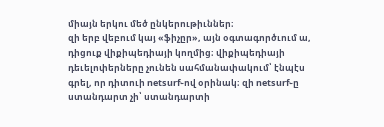միայն երկու մեծ ընկերութիւններ։
զի երբ վեբում կայ «ֆիչըր», այն օգտագործւում ա, դիցուք վիքիպեդիայի կողմից։ վիքիպեդիայի դեւելոփերները չունեն սահմանափակում՝ էնպէս գրել, որ դիտուի netsurf֊ով օրինակ։ զի netsurf֊ը ստանդարտ չի՝ ստանդարտի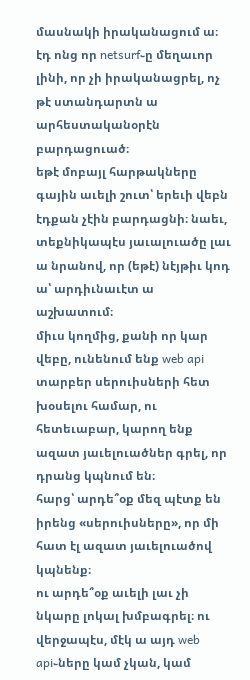մասնակի իրականացում ա։ էդ ոնց որ netsurf֊ը մեղաւոր լինի, որ չի իրականացրել, ոչ թէ ստանդարտն ա արհեստականօրէն բարդացուած։
եթէ մոբայլ հարթակները գային աւելի շուտ՝ երեւի վեբն էդքան չէին բարդացնի։ նաեւ, տեքնիկապէս յաւալուածը լաւ ա նրանով, որ (եթէ) նէյթիւ կոդ ա՝ արդիւնաւէտ ա աշխատում։
միւս կողմից, քանի որ կար վեբը, ունենում ենք web api տարբեր սերուիսների հետ խօսելու համար, ու հետեւաբար, կարող ենք ազատ յաւելուածներ գրել, որ դրանց կպնում են։
հարց՝ արդե՞օք մեզ պէտք են իրենց «սերուիսները», որ մի հատ էլ ազատ յաւելուածով կպնենք։
ու արդե՞օք աւելի լաւ չի նկարը լոկալ խմբագրել։ ու վերջապէս, մէկ ա այդ web api֊ները կամ չկան, կամ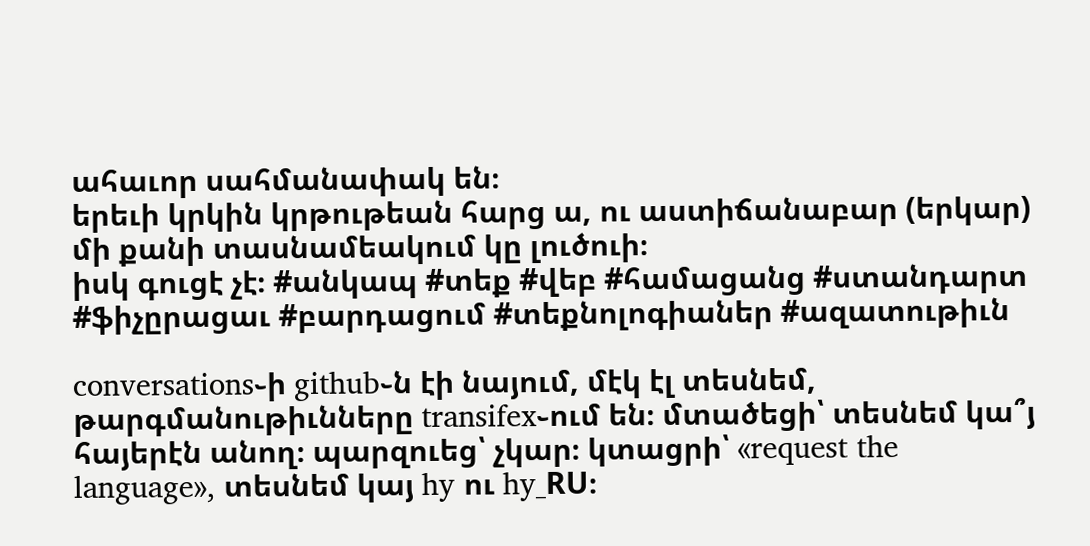ահաւոր սահմանափակ են։
երեւի կրկին կրթութեան հարց ա, ու աստիճանաբար (երկար) մի քանի տասնամեակում կը լուծուի։
իսկ գուցէ չէ։ #անկապ #տեք #վեբ #համացանց #ստանդարտ #ֆիչըրացաւ #բարդացում #տեքնոլոգիաներ #ազատութիւն

conversations֊ի github֊ն էի նայում, մէկ էլ տեսնեմ, թարգմանութիւնները transifex֊ում են։ մտածեցի՝ տեսնեմ կա՞յ հայերէն անող։ պարզուեց՝ չկար։ կտացրի՝ «request the language», տեսնեմ կայ hy ու hy_RU։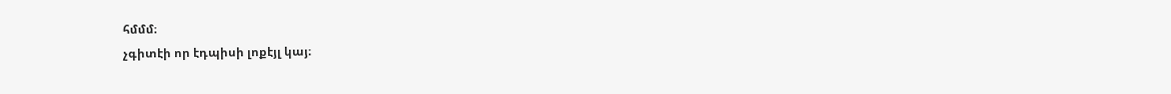հմմմ։
չգիտէի որ էդպիսի լոքէյլ կայ։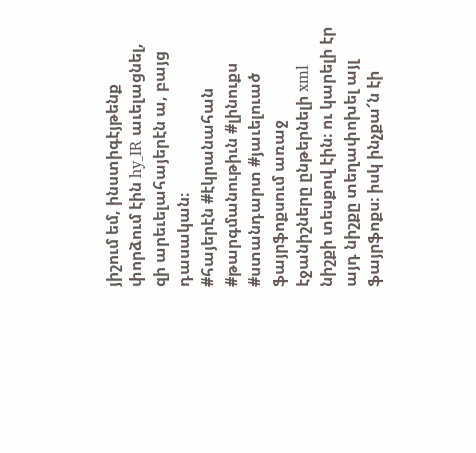յիշում եմ, ինստիգէյթենք փորձում էին hy_IR աւելացնել, զի արեւելահայերէն ա, բայց դասական։
#հայերէն #էկրանահան #թարգմանութիւն #լինուքս #ստանդարտ #յաւելուած
ֆայրֆոքսում առաջ էջանիշները ընթերնելի xml նիշքի տեսքով էին։ ու կարելի էր այդ նիշքը տեղափոխել այլ ֆայրֆոքս։ իսկ ինչքա՜ն էի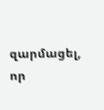զարմացել, որ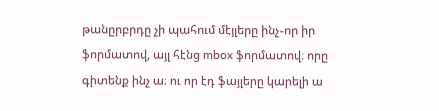թանըրբրդը չի պահում մէյլերը ինչ֊որ իր ֆորմատով, այլ հէնց mbox ֆորմատով։ որը գիտենք ինչ ա։ ու որ էդ ֆայլերը կարելի ա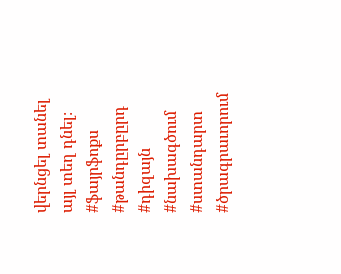վերնցել տանել այլ տեղ դնել։
#ֆայրֆոքս #թանդըրբըրդ #դիզայն #նախագծում #ստանդարտ #ծրագրաւորում